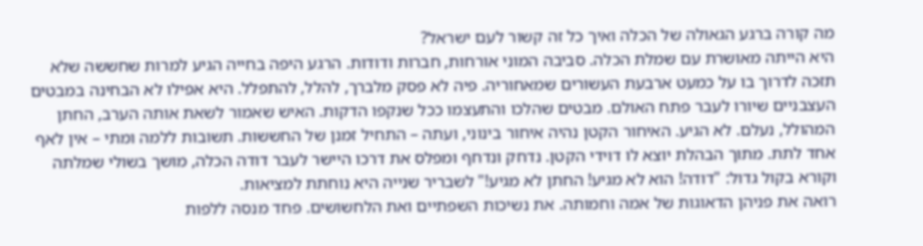מה קורה ברגע הגאולה של הכלה ואיך כל זה קשור לעם ישראל?
היא הייתה מאושרת עם שמלת הכלה. סביבה המוני אורחות, חברות ודודות. הרגע היפה בחייה הגיע למרות שחששה שלא תזכה לדרוך בו על כמעט ארבעת העשורים שמאחוריה. פיה לא פסק מלברך, להלל, להתפלל. היא אפילו לא הבחינה במבטים העצבניים שיורו לעבר פתח האולם. מבטים שהלכו והתעצמו ככל שנקפו הדקות. האיש שאמור לשאת אותה הערב, החתן המהולל, נעלם. לא הגיע. האיחור הקטן נהיה איחור בינוני, ועתה – התחיל זמנן של החששות. תשובות ללמה ומתי – אין לאף אחד לתת. מתוך הבהלת יוצא לו דוידי הקטן. נדחק ונדחף ומפלס את דרכו היישר לעבר דודה הכלה, מושך בשולי שמלתה וקורא בקול גדול: "דודה! הוא לא מגיע! החתן לא מגיע!" לשבריר שנייה היא נוחתת למציאות.
רואה את פניהן הדאוגות של אמה וחמותה. את נשיכות השפתיים ואת הלחשושים. פחד מנסה ללפות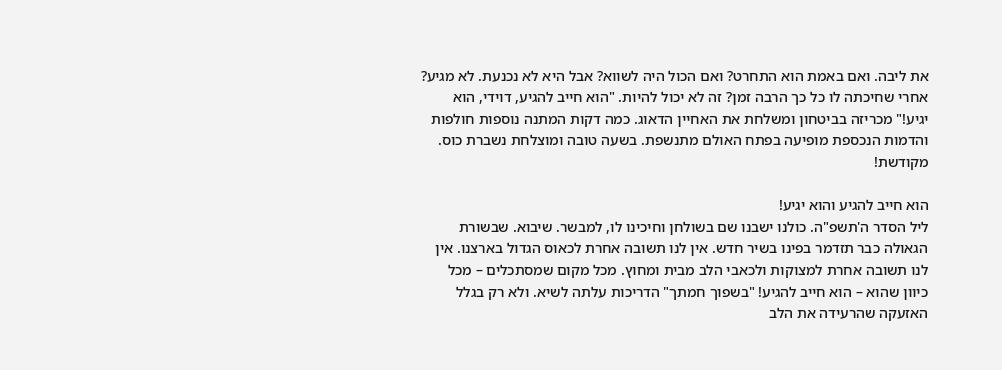את ליבה. ואם באמת הוא התחרט? ואם הכול היה לשווא? אבל היא לא נכנעת. לא מגיע? אחרי שחיכתה לו כל כך הרבה זמן? זה לא יכול להיות. "הוא חייב להגיע, דוידי, הוא יגיע!" מכריזה בביטחון ומשלחת את האחיין הדאוג. כמה דקות המתנה נוספות חולפות והדמות הנכספת מופיעה בפתח האולם מתנשפת. בשעה טובה ומוצלחת נשברת כוס. מקודשת!

הוא חייב להגיע והוא יגיע!
ליל הסדר ה'תשפ"ה. כולנו ישבנו שם בשולחן וחיכינו לו, למבשר. שיבוא. שבשורת הגאולה כבר תזדמר בפינו בשיר חדש. אין לנו תשובה אחרת לכאוס הגדול בארצנו. אין לנו תשובה אחרת למצוקות ולכאבי הלב מבית ומחוץ. מכל מקום שמסתכלים – מכל כיוון שהוא – הוא חייב להגיע! "בשפוך חמתך" הדריכות עלתה לשיא. ולא רק בגלל האזעקה שהרעידה את הלב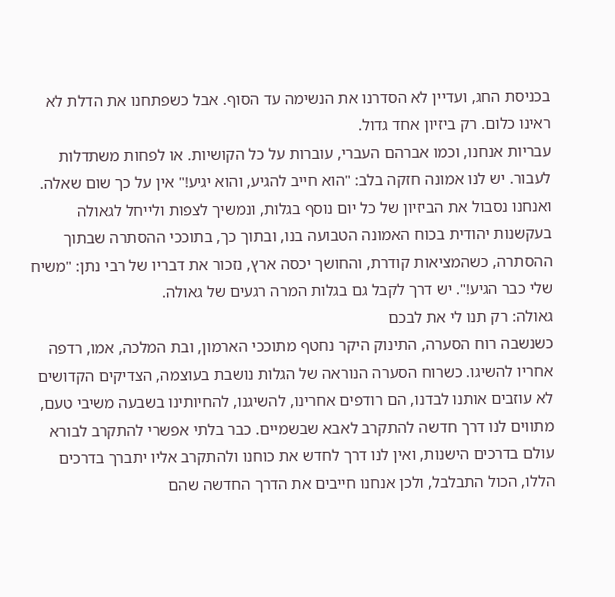בכניסת החג, ועדיין לא הסדרנו את הנשימה עד הסוף. אבל כשפתחנו את הדלת לא ראינו כלום. רק ביזיון אחד גדול.
עבריות אנחנו, וכמו אברהם העברי, עוברות על כל הקושיות. או לפחות משתדלות לעבור. יש לנו אמונה חזקה בלב: "הוא חייב להגיע, והוא יגיע!" אין על כך שום שאלה. ואנחנו נסבול את הביזיון של כל יום נוסף בגלות, ונמשיך לצפות ולייחל לגאולה בעקשנות יהודית בכוח האמונה הטבועה בנו, ובתוך כך, בתוככי ההסתרה שבתוך ההסתרה, כשהמציאות קודרת, והחושך יכסה ארץ, נזכור את דבריו של רבי נתן: "משיח שלי כבר הגיע!". יש דרך לקבל גם בגלות המרה רגעים של גאולה.
גאולה: רק תנו לי את לבכם
כשנשבה רוח הסערה, התינוק היקר נחטף מתוככי הארמון, ובת המלכה, אמו, רדפה אחריו להשיגו. כשרוח הסערה הנוראה של הגלות נושבת בעוצמה, הצדיקים הקדושים לא עוזבים אותנו לבדנו, הם רודפים אחרינו, להשיגנו, להחיותינו בשבעה משיבי טעם, מתווים לנו דרך חדשה להתקרב לאבא שבשמיים. כבר בלתי אפשרי להתקרב לבורא עולם בדרכים הישנות, ואין לנו דרך לחדש את כוחנו ולהתקרב אליו יתברך בדרכים הללו, הכול התבלבל, ולכן אנחנו חייבים את הדרך החדשה שהם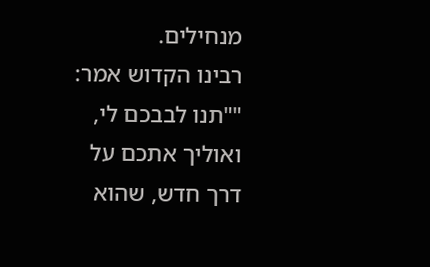מנחילים.
רבינו הקדוש אמר: ""תנו לבבכם לי, ואוליך אתכם על דרך חדש, שהוא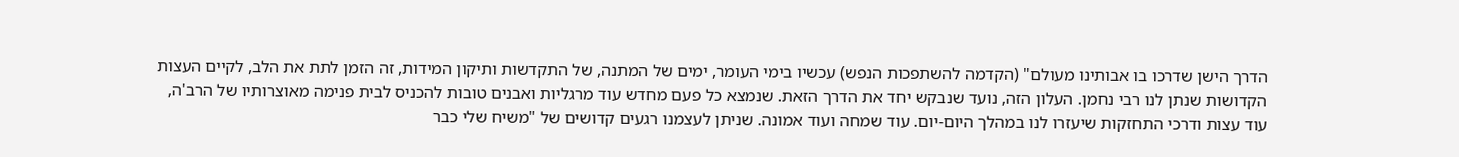הדרך הישן שדרכו בו אבותינו מעולם" (הקדמה להשתפכות הנפש) עכשיו בימי העומר, ימים של המתנה, של התקדשות ותיקון המידות, זה הזמן לתת את הלב, לקיים העצות הקדושות שנתן לנו רבי נחמן. העלון הזה, נועד שנבקש יחד את הדרך הזאת. שנמצא כל פעם מחדש עוד מרגליות ואבנים טובות להכניס לבית פנימה מאוצרותיו של הרב'ה, עוד עצות ודרכי התחזקות שיעזרו לנו במהלך היום-יום. עוד שמחה ועוד אמונה. שניתן לעצמנו רגעים קדושים של "משיח שלי כבר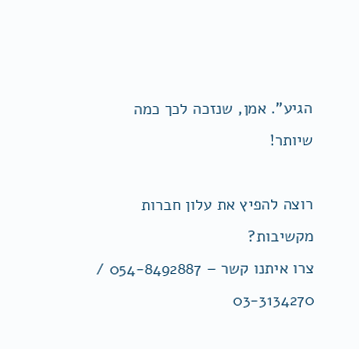הגיע". אמן, שנזכה לכך כמה שיותר!

רוצה להפיץ את עלון חברות מקשיבות?
צרו איתנו קשר – 054-8492887 / 03-3134270